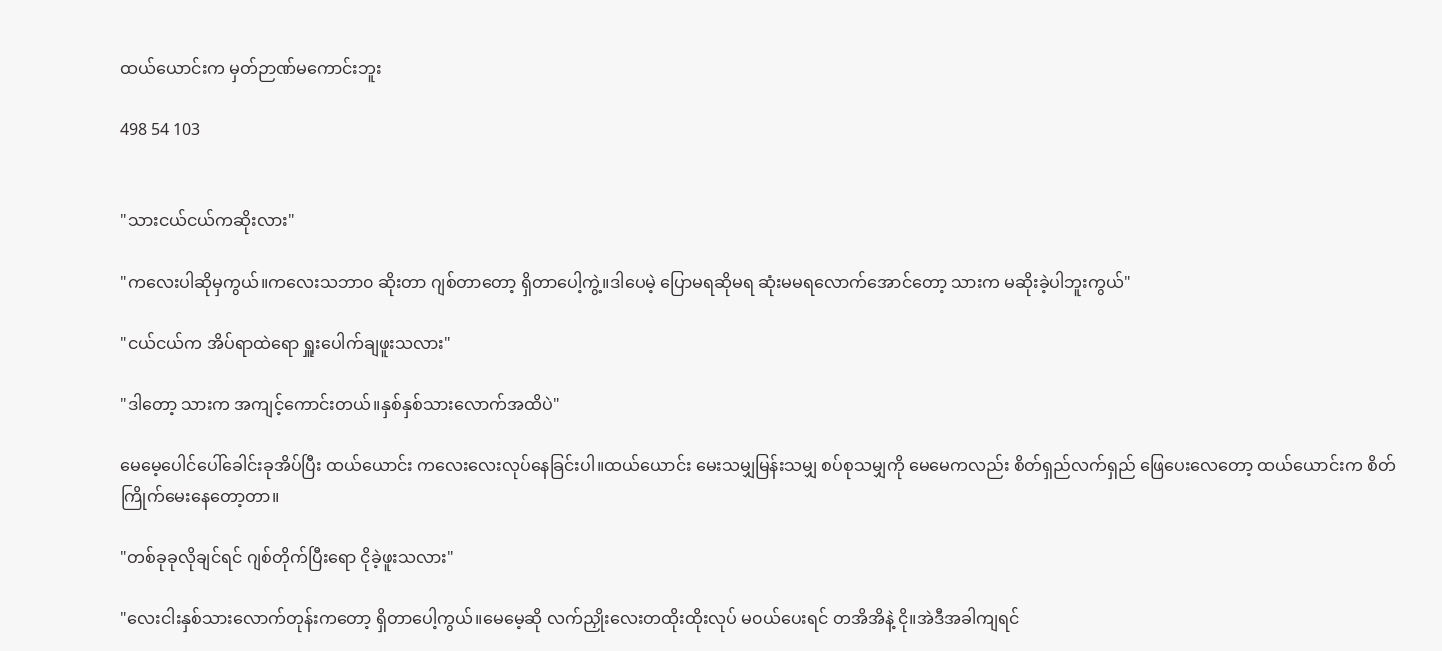ထယ်ယောင်းက မှတ်ဉာဏ်မကောင်းဘူး

498 54 103


"သားငယ်ငယ်ကဆိုးလား"

"ကလေးပါဆိုမှကွယ်။ကလေးသဘာ၀ ဆိုးတာ ဂျစ်တာတော့ ရှိတာပေါ့ကွဲ့။ဒါပေမဲ့ ပြောမရဆိုမရ ဆုံးမမရလောက်အောင်တော့ သားက မဆိုးခဲ့ပါဘူးကွယ်"

"ငယ်ငယ်က အိပ်ရာထဲရော ရှူးပေါက်ချဖူးသလား"

"ဒါတော့ သားက အကျင့်ကောင်းတယ်။နှစ်နှစ်သားလောက်အထိပဲ"

မေမေ့ပေါင်ပေါ်ခေါင်းခုအိပ်ပြီး ထယ်ယောင်း ကလေးလေးလုပ်နေခြင်းပါ။ထယ်ယောင်း မေးသမျှမြန်းသမျှ စပ်စုသမျှကို မေမေကလည်း စိတ်ရှည်လက်ရှည် ဖြေပေးလေတော့ ထယ်ယောင်းက စိတ်ကြိုက်မေးနေတော့တာ။

"တစ်ခုခုလိုချင်ရင် ဂျစ်တိုက်ပြီးရော ငိုခဲ့ဖူးသလား"

"လေးငါးနှစ်သားလောက်တုန်းကတော့ ရှိတာပေါ့ကွယ်။မေမေ့ဆို လက်ညှိုးလေးတထိုးထိုးလုပ် မ၀ယ်ပေးရင် တအိအိနဲ့ ငို။အဲဒီအခါကျရင်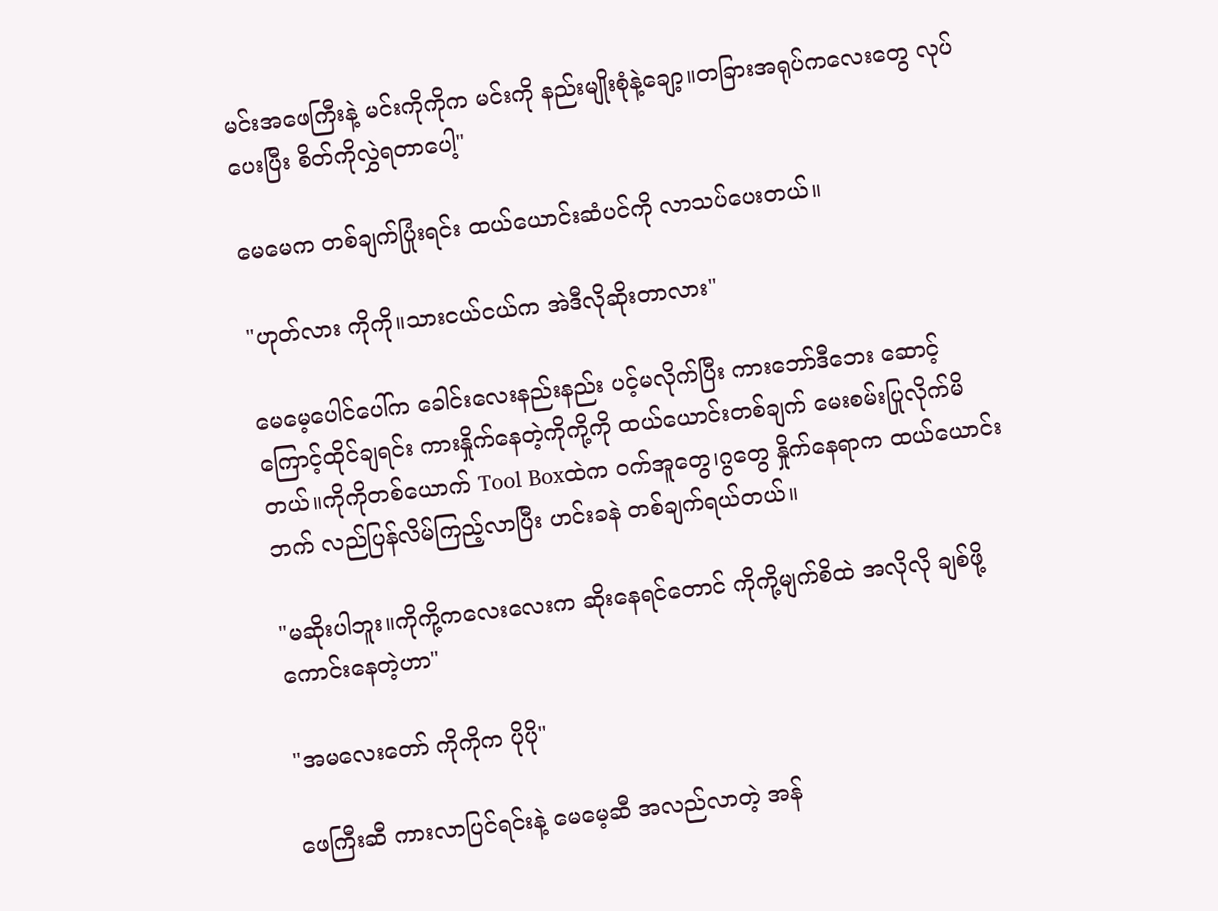မင်းအဖေကြီးနဲ့ မင်းကိုကိုက မင်းကို နည်းမျိုးစုံနဲ့ချော့။တခြားအရုပ်ကလေးတွေ လုပ်ပေးပြီး စိတ်ကိုလွှဲရတာပေါ့"

မေမေက တစ်ချက်ပြုံးရင်း ထယ်ယောင်းဆံပင်ကို လာသပ်ပေးတယ်။

"ဟုတ်လား ကိုကို။သားငယ်ငယ်က အဲဒီလိုဆိုးတာလား"

မေမေ့ပေါင်ပေါ်က ခေါင်းလေးနည်းနည်း ပင့်မလိုက်ပြီး ကားဘော်ဒီဘေး ဆောင့်ကြောင့်ထိုင်ချရင်း ကားနှိုက်နေတဲ့ကိုကို့ကို ထယ်ယောင်းတစ်ချက် မေးစမ်းပြုလိုက်မိတယ်။ကိုကိုတစ်ယောက် Tool Boxထဲက ဝက်အူတွေ၊ဂွတွေ နှိုက်နေရာက ထယ်ယောင်းဘက် လည်ပြန်လိမ်ကြည့်လာပြီး ဟင်းခနဲ တစ်ချက်ရယ်တယ်။

"မဆိုးပါဘူး။ကိုကို့ကလေးလေးက ဆိုးနေရင်တောင် ကိုကို့မျက်စိထဲ အလိုလို ချစ်ဖို့ကောင်းနေတဲ့ဟာ"

"အမလေးတော် ကိုကိုက ပိုပို"

ဖေကြီးဆီ ကားလာပြင်ရင်းနဲ့ မေမေ့ဆီ အလည်လာတဲ့ အန်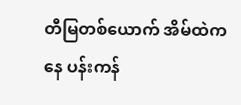တီမြတစ်ယောက် အိမ်ထဲကနေ ပန်းကန်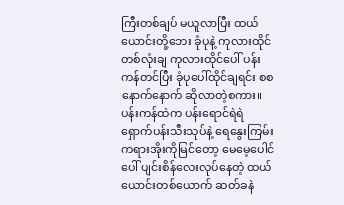ကြီးတစ်ချပ် မယူလာပြီး ထယ်ယောင်းတို့ဘေး ခုံပုနဲ့ ကုလားထိုင်တစ်လုံးချ ကုလားထိုင်ပေါ် ပန်းကန်တင်ပြီး ခုံပုပေါ်ထိုင်ချရင်း စစနောက်နောက် ဆိုလာတဲ့စကား။ပန်းကန်ထဲက ပန်းရောင်ရဲရဲ ရှောက်ပန်းသီးသုပ်နဲ့ ရေနွေးကြမ်းကရားအိုးကိုမြင်တော့ မေမေ့ပေါင်ပေါ် ပျင်းစိန်လေးလုပ်နေတဲ့ ထယ်ယောင်းတစ်ယောက် ဆတ်ခနဲ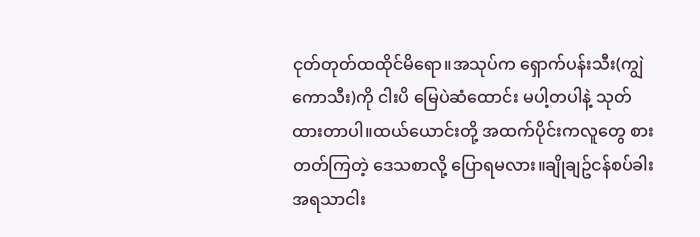ငုတ်တုတ်ထထိုင်မိရော။အသုပ်က ရှောက်ပန်းသီး(ကျွဲကောသီး)ကို ငါးပိ မြေပဲဆံထောင်း မပါ့တပါနဲ့ သုတ်ထားတာပါ။ထယ်ယောင်းတို့ အထက်ပိုင်းကလူတွေ စားတတ်ကြတဲ့ ဒေသစာလို့ ပြောရမလား။ချိုချဥ်ငန်စပ်ခါး အရသာငါး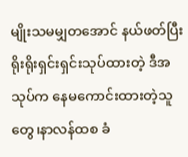မျိုးသမမျှတအောင် နယ်ဖတ်ပြီး ရိုးရိုးရှင်းရှင်းသုပ်ထားတဲ့ ဒီအသုပ်က နေမကောင်းထားတဲ့သူတွေ၊နာလန်ထစ ခံ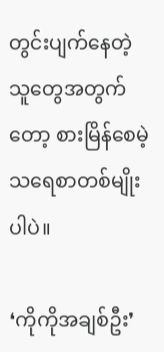တွင်းပျက်နေတဲ့သူတွေအတွက်တော့ စားမြိန်စေမဲ့ သရေစာတစ်မျိုးပါပဲ။

❛ကိုကိုအချစ်ဦး❜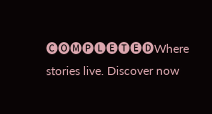🅒🅞🅜🅟🅛🅔🅣🅔🅓Where stories live. Discover now